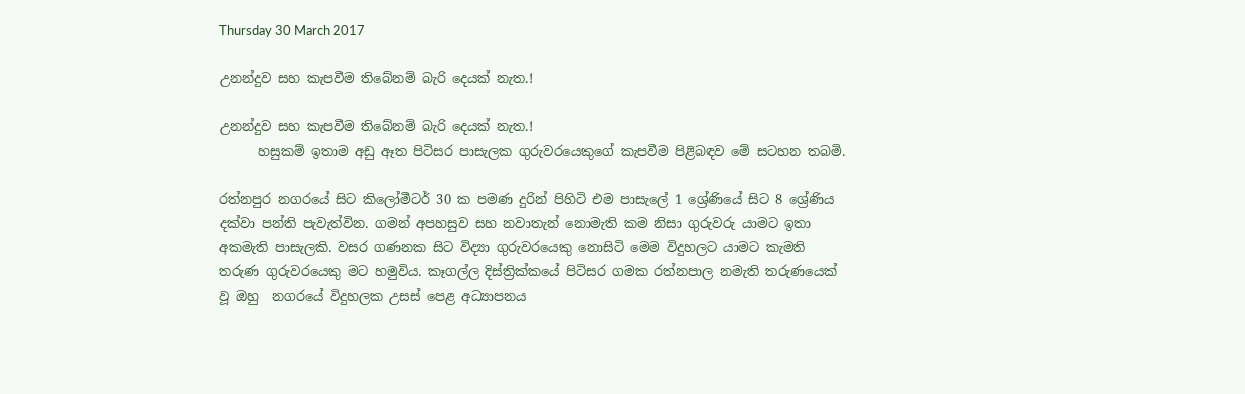Thursday 30 March 2017

උනන්දුව සහ කැපවීම තිබේනම් බැරි දෙයක් නැත.!

උනන්දුව සහ කැපවීම තිබේනම් බැරි දෙයක් නැත.!
      හසුකම් ඉතාම අඩු ඈත පිටිසර පාසැලක ගුරුවරයෙකුගේ කැපවීම පිළිබඳව මේ සටහන තබමි.

රත්නපුර නගරයේ සිට කිලෝමීටර් 30 ක පමණ දුරින් පිහිටි එම පාසැලේ 1 ශ්‍රේණියේ සිට 8 ශ්‍රේණිය දක්වා පන්ති පැවැත්වින. ගමන් අපහසුව සහ නවාතැන් නොමැති කම නිසා ගුරුවරු යාමට ඉතා අකමැති පාසැලකි. වසර ගණනක සිට විද්‍යා ගුරුවරයෙකු නොසිටි මෙම විදුහලට යාමට කැමති තරුණ ගුරුවරයෙකු මට හමුවිය. කෑගල්ල දිස්ත්‍රික්කයේ පිටිසර ගමක රත්නපාල නමැති තරුණයෙක් වූ ඔහු  නගරයේ විදුහලක උසස් පෙළ අධ්‍යාපනය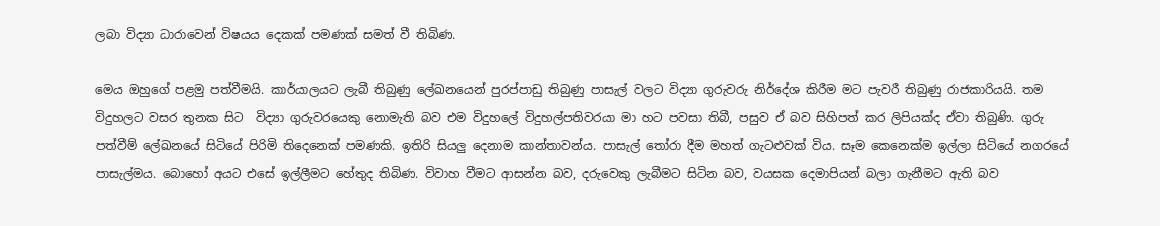ලබා විද්‍යා ධාරාවෙන් විෂයය දෙකක් පමණක් සමත් වී තිබිණ.

මෙය ඔහුගේ පළමු පත්වීමයි. කාර්යාලයට ලැබී තිබුණු ලේඛනයෙන් පුරප්පාඩු තිබුණු පාසැල් වලට විද්‍යා ගුරුවරු නිර්දේශ කිරීම මට පැවරී තිබුණු රාජකාරියයි. තම විදුහලට වසර තුනක සිට  විද්‍යා ගුරුවරයෙකු නොමැති බව එම විදුහලේ විදුහල්පතිවරයා මා හට පවසා තිබී, පසුව ඒ බව සිහිපත් කර ලිපියක්ද ඒවා තිබුණි. ගුරු පත්වීම් ලේඛනයේ සිටියේ පිරිමි තිදෙනෙක් පමණකි. ඉතිරි සියලු දෙනාම කාන්තාවන්ය. පාසැල් තෝරා දීම මහත් ගැටළුවක් විය. සෑම කෙනෙක්ම ඉල්ලා සිටියේ නගරයේ පාසැල්මය. බොහෝ අයට එසේ ඉල්ලීමට හේතුද තිබිණ. විවාහ වීමට ආසන්න බව, දරුවෙකු ලැබීමට සිටින බව, වයසක දෙමාපියන් බලා ගැනීමට ඇති බව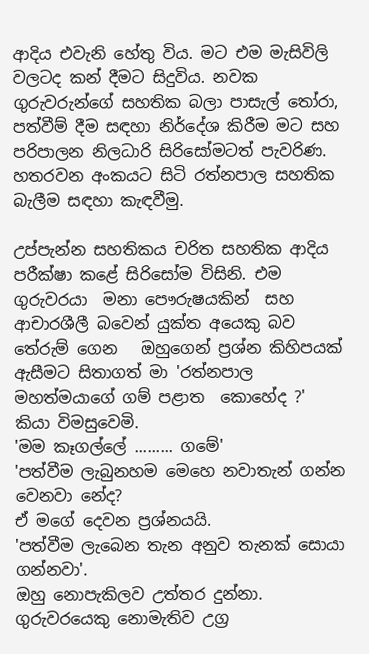ආදිය එවැනි හේතු විය. මට එම මැසිවිලි වලටද කන් දීමට සිදුවිය. නවක ගුරුවරුන්ගේ සහතික බලා පාසැල් තෝරා, පත්වීම් දීම සඳහා නිර්දේශ කිරීම මට සහ පරිපාලන නිලධාරි සිරිසෝමටත් පැවරිණ. හතරවන අංකයට සිටි රත්නපාල සහතික බැලීම සඳහා කැඳවීමු.

උප්පැන්න සහතිකය චරිත සහතික ආදිය පරීක්ෂා කළේ සිරිසෝම විසිනි. එම ගුරුවරයා  මනා පෞරුෂයකින්  සහ ආචාරශීලී බවෙන් යුක්ත අයෙකු බව තේරුම් ගෙන   ඔහුගෙන් ප්‍රශ්න කිහිපයක් ඇසීමට සිතාගත් මා 'රත්නපාල මහත්මයාගේ ගම් පළාත  කොහේද ?'
කියා විමසුවෙමි.
'මම කෑගල්ලේ ......... ගමේ'
'පත්වීම ලැබුනහම මෙහෙ නවාතැන් ගන්න වෙනවා නේද?
ඒ මගේ දෙවන ප්‍රශ්නයයි.
'පත්වීම ලැබෙන තැන අනුව තැනක් සොයා ගන්නවා'.
ඔහු නොපැකිලව උත්තර දුන්නා.
ගුරුවරයෙකු නොමැතිව උග්‍ර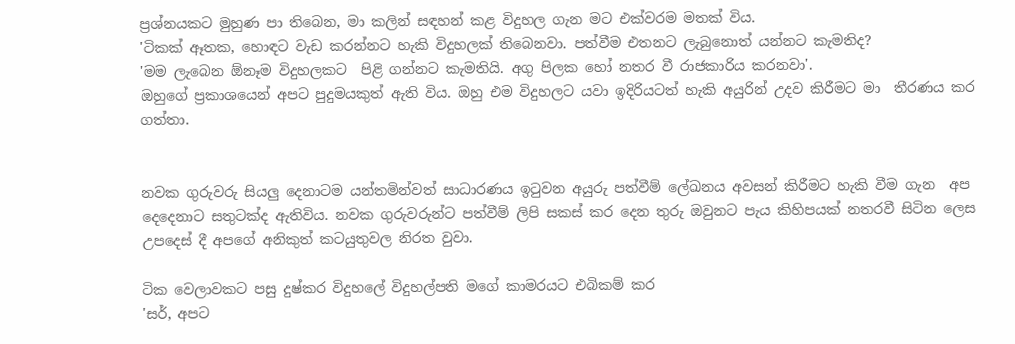ප්‍රශ්නයකට මුහුණ පා තිබෙන, මා කලින් සඳහන් කළ විදුහල ගැන මට එක්වරම මතක් විය.
'ටිකක් ඈතක, හොඳට වැඩ කරන්නට හැකි විදුහලක් තිබෙනවා. පත්වීම එතනට ලැබුනොත් යන්නට කැමතිද?
'මම ලැබෙන ඕනෑම විදුහලකට  පිළි ගන්නට කැමතියි. අගු පිලක හෝ නතර වී රාජකාරිය කරනවා'.
ඔහුගේ ප්‍රකාශයෙන් අපට පුදුමයකුත් ඇති විය. ඔහු එම විදුහලට යවා ඉදිරියටත් හැකි අයුරින් උදව කිරීමට මා  තීරණය කර ගත්තා.


නවක ගුරුවරු සියලු දෙනාටම යන්තමින්වත් සාධාරණය ඉටුවන අයුරු පත්වීම් ලේඛනය අවසන් කිරීමට හැකි වීම ගැන  අප දෙදෙනාට සතුටක්ද ඇතිවිය. නවක ගුරුවරුන්ට පත්වීම් ලිපි සකස් කර දෙන තුරු ඔවුනට පැය කිහිපයක් නතරවී සිටින ලෙස උපදෙස් දී අපගේ අනිකුත් කටයුතුවල නිරත වුවා.

ටික වෙලාවකට පසු දුෂ්කර විදුහලේ විදුහල්පති මගේ කාමරයට එබිකම් කර
'සර්, අපට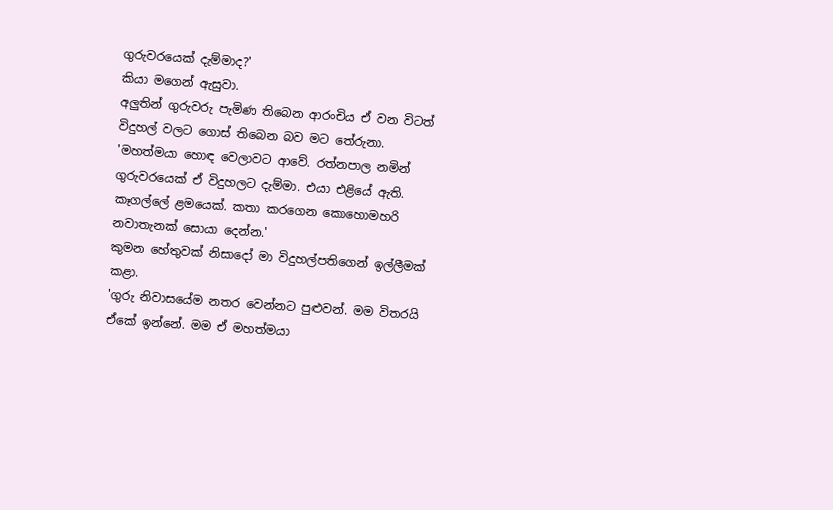ගුරුවරයෙක් දැම්මාද?'
කියා මගෙන් ඇසුවා.
අලුතින් ගුරුවරු පැමිණ තිබෙන ආරංචිය ඒ වන විටත් විදුහල් වලට ගොස් තිබෙන බව මට තේරුනා.
'මහත්මයා හොඳ වෙලාවට ආවේ. රත්නපාල නමින් ගුරුවරයෙක් ඒ විදුහලට දැම්මා. එයා එළියේ ඇති. කෑගල්ලේ ළමයෙක්. කතා කරගෙන කොහොමහරි නවාතැනක් සොයා දෙන්න.'
කුමන හේතුවක් නිසාදෝ මා විදුහල්පතිගෙන් ඉල්ලීමක්‌ කළා.
'ගුරු නිවාසයේම නතර වෙන්නට පුළුවන්. මම විතරයි ඒකේ ඉන්නේ. මම ඒ මහත්මයා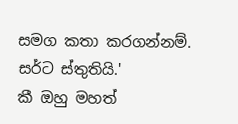සමග කතා කරගන්නම්. සර්ට ස්තුතියි.'
කී ඔහු මහත්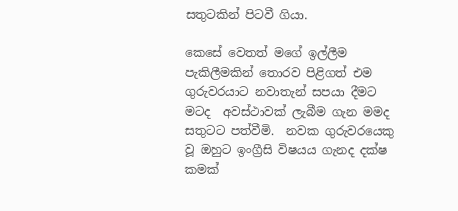සතුටකින් පිටවී ගියා.

කෙසේ වෙතත් මගේ ඉල්ලීම පැකිලීමකින් තොරව පිළිගත් එම ගුරුවරයාට නවාතැන් සපයා දීමට මටද  අවස්ථාවක් ලැබීම ගැන මමද සතුටට පත්වීමි.  නවක ගුරුවරයෙකු වූ ඔහුට ඉංග්‍රීසි විෂයය ගැනද දක්ෂ කමක්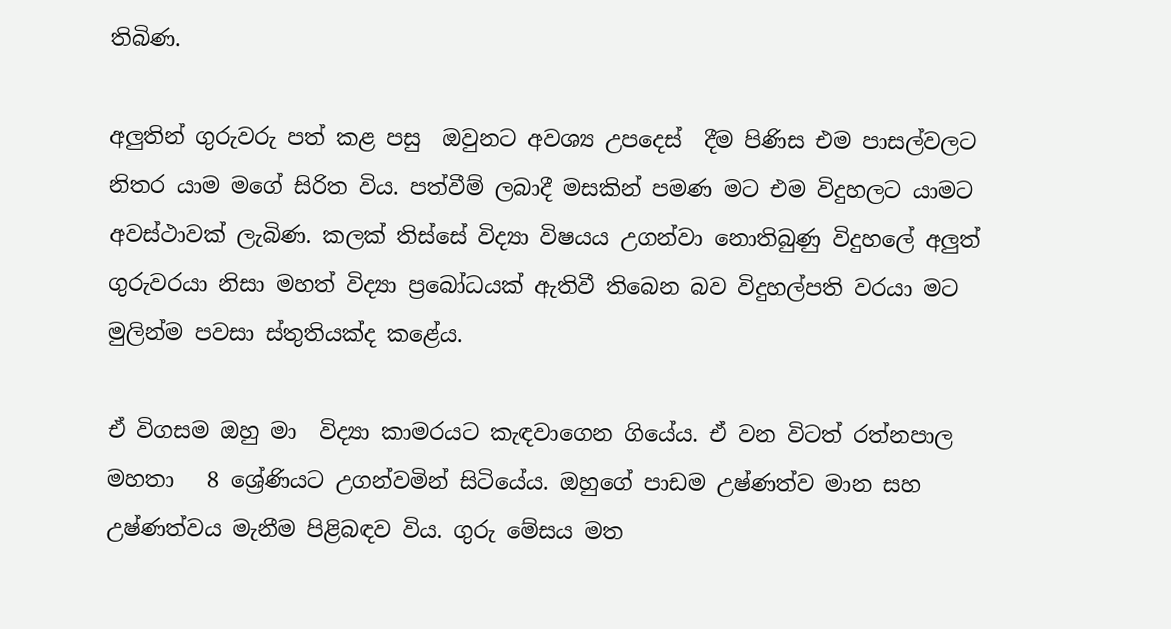තිබිණ.

අලුතින් ගුරුවරු පත් කළ පසු  ඔවුනට අවශ්‍ය උපදෙස්  දීම පිණිස එම පාසල්වලට නිතර යාම මගේ සිරිත විය. පත්වීම් ලබාදී මසකින් පමණ මට එම විදුහලට යාමට අවස්ථාවක් ලැබිණ. කලක් තිස්සේ විද්‍යා විෂයය උගන්වා නොතිබුණු විදුහලේ අලුත් ගුරුවරයා නිසා මහත් විද්‍යා ප්‍රබෝධයක් ඇතිවී තිබෙන බව විදුහල්පති වරයා මට මුලින්ම පවසා ස්තුතියක්ද කළේය.

ඒ විගසම ඔහු මා  විද්‍යා කාමරයට කැඳවාගෙන ගියේය. ඒ වන විටත් රත්නපාල මහතා   8 ශ්‍රේණියට උගන්වමින් සිටියේය. ඔහුගේ පාඩම උෂ්ණත්ව මාන සහ උෂ්ණත්වය මැනීම පිළිබඳව විය. ගුරු මේසය මත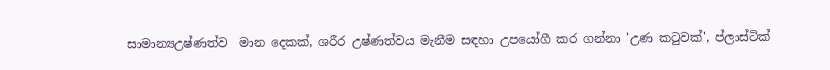සාමාන්‍යඋෂ්ණත්ව  මාන දෙකක්, ශරීර උෂ්ණත්වය මැනීම සඳහා උපයෝගී කර ගන්නා 'උණ කටුවක්', ප්ලාස්ටික්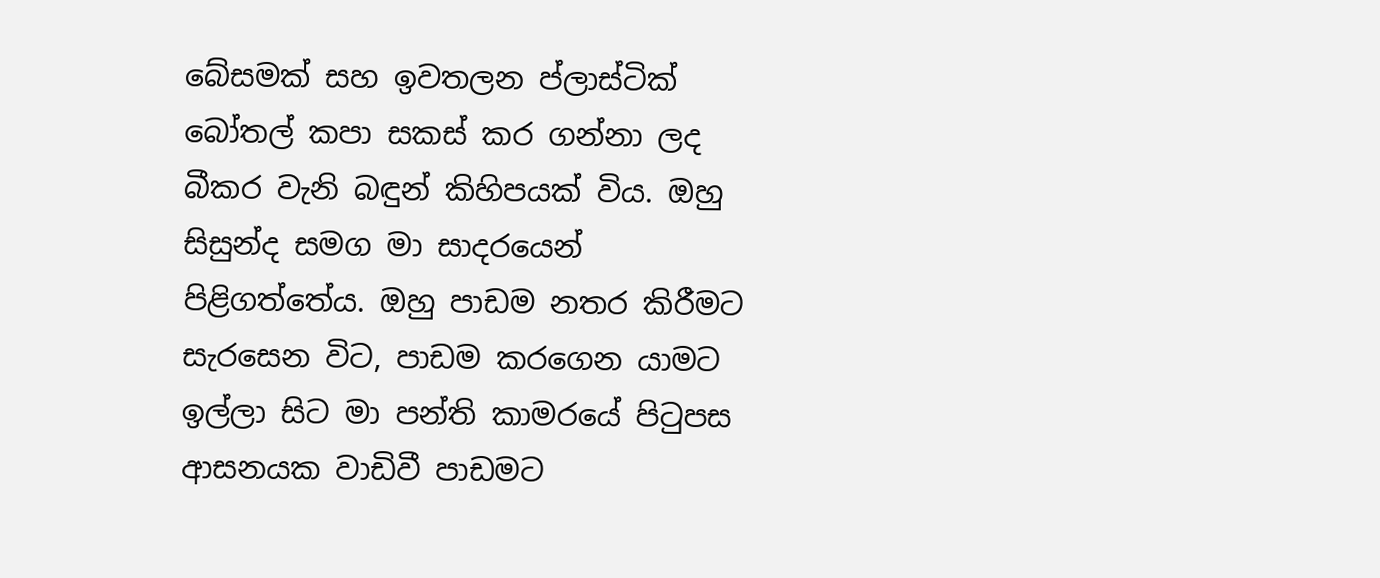බේසමක් සහ ඉවතලන ප්ලාස්ටික් බෝතල් කපා සකස් කර ගන්නා ලද බීකර වැනි බඳුන් කිහිපයක් විය. ඔහු සිසුන්ද සමග මා සාදරයෙන් පිළිගත්තේය. ඔහු පාඩම නතර කිරීමට සැරසෙන විට, පාඩම කරගෙන යාමට ඉල්ලා සිට මා පන්ති කාමරයේ පිටුපස ආසනයක වාඩිවී පාඩමට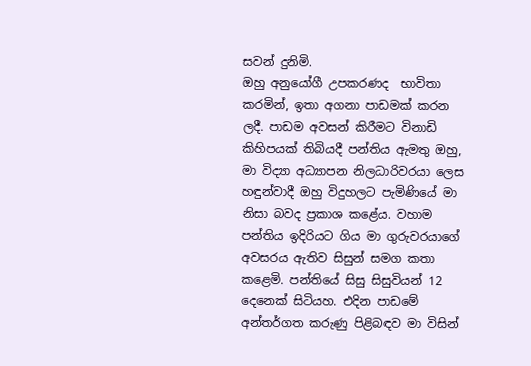සවන් දුනිමි.
ඔහු අනුයෝගී උපකරණද  භාවිතා කරමින්, ඉතා අගනා පාඩමක් කරන ලදී. පාඩම අවසන් කිරීමට විනාඩි කිහිපයක් තිබියදී පන්තිය ඇමතු ඔහු, මා විද්‍යා අධ්‍යාපන නිලධාරිවරයා ලෙස හඳුන්වාදී ඔහු විදුහලට පැමිණියේ මා නිසා බවද ප්‍රකාශ කළේය. වහාම පන්තිය ඉදිරියට ගිය මා ගුරුවරයාගේ අවසරය ඇතිව සිසුන් සමග කතා කළෙමි. පන්තියේ සිසු සිසුවියන් 12 දෙනෙක් සිටියහ. එදින පාඩමේ අන්තර්ගත කරුණු පිළිබඳව මා විසින්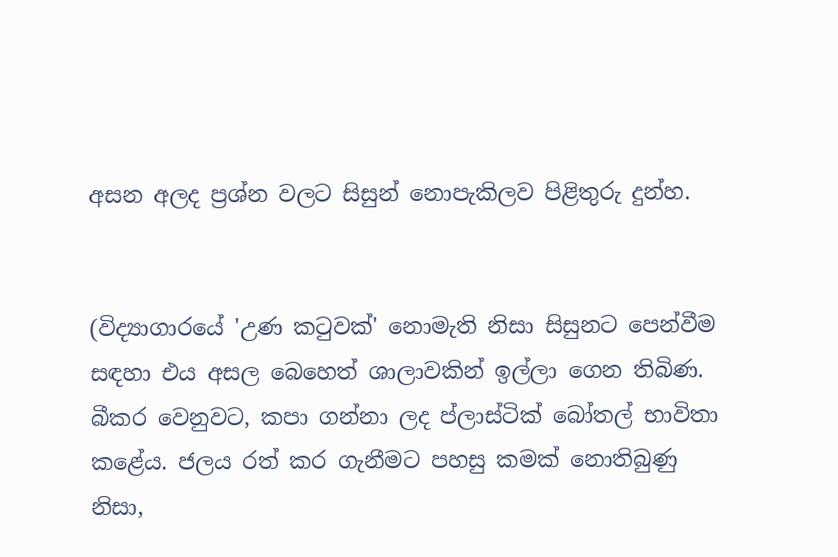අසන අලද ප්‍රශ්න වලට සිසුන් නොපැකිලව පිළිතුරු දුන්හ.


(විද්‍යාගාරයේ 'උණ කටුවක්' නොමැති නිසා සිසුනට පෙන්වීම සඳහා එය අසල බෙහෙත් ශාලාවකින් ඉල්ලා ගෙන තිබිණ. බීකර වෙනුවට, කපා ගන්නා ලද ප්ලාස්ටික් බෝතල් භාවිතා කළේය. ජලය රත් කර ගැනීමට පහසු කමක් නොතිබුණු නිසා,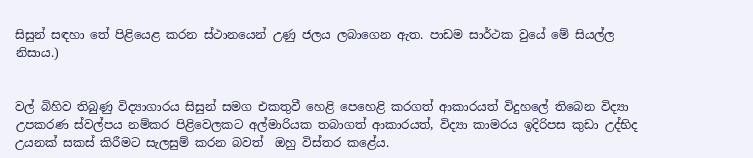සිසුන් සඳහා තේ පිළියෙළ කරන ස්ථානයෙන් උණු ජලය ලබාගෙන ඇත. පාඩම සාර්ථක වුයේ මේ සියල්ල නිසාය.)


වල් බිහිව තිබුණු විද්‍යාගාරය සිසුන් සමග එකතුවී හෙළි පෙහෙළි කරගත් ආකාරයත් විදුහලේ තිබෙන විද්‍යා උපකරණ ස්වල්පය නම්කර පිළිවෙලකට අල්මාරියක තබාගත් ආකාරයත්, විද්‍යා කාමරය ඉදිරිපස කුඩා උද්භිද උයනක්‌ සකස් කිරීමට සැලසුම් කරන බවත්  ඔහු විස්තර කළේය.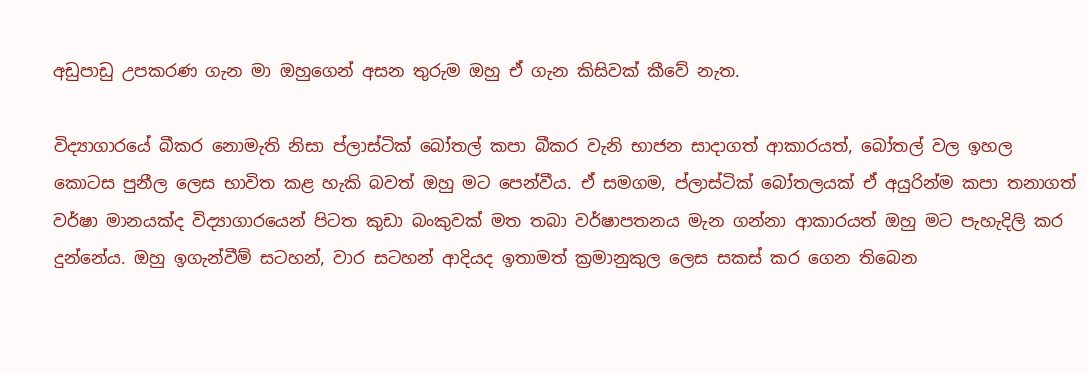අඩුපාඩු උපකරණ ගැන මා ඔහුගෙන් අසන තුරුම ඔහු ඒ ගැන කිසිවක් කීවේ නැත.

විද්‍යාගාරයේ බීකර නොමැති නිසා ප්ලාස්ටික් බෝතල් කපා බීකර වැනි භාජන සාදාගත් ආකාරයත්, බෝතල් වල ඉහල කොටස පුනීල ලෙස භාවිත කළ හැකි බවත් ඔහු මට පෙන්වීය. ඒ සමගම, ප්ලාස්ටික් බෝතලයක් ඒ අයුරින්ම කපා තනාගත් වර්ෂා මානයක්ද විද්‍යාගාරයෙන් පිටත කුඩා බංකුවක් මත තබා වර්ෂාපතනය මැන ගන්නා ආකාරයත් ඔහු මට පැහැදිලි කර දුන්නේය. ඔහු ඉගැන්වීම් සටහන්, වාර සටහන් ආදියද ඉතාමත් ක්‍රමානුකුල ලෙස සකස් කර ගෙන තිබෙන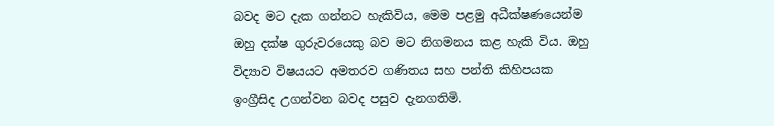බවද මට දැක ගන්නට හැකිවිය, මෙම පළමු අධීක්ෂණයෙන්ම ඔහු දක්ෂ ගුරුවරයෙකු බව මට නිගමනය කළ හැකි විය. ඔහු විද්‍යාව විෂයයට අමතරව ගණිතය සහ පන්ති කිහිපයක ඉංග්‍රීසිද උගන්වන බවද පසුව දැනගතිමි.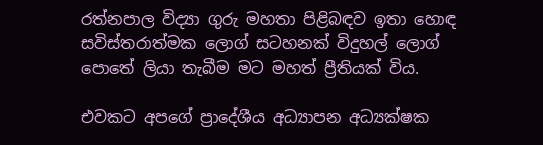රත්නපාල විද්‍යා ගුරු මහතා පිළිබඳව ඉතා හොඳ සවිස්තරාත්මක ලොග් සටහනක් විදුහල් ලොග් පොතේ ලියා තැබීම මට මහත් ප්‍රීතියක් විය.

එවකට අපගේ ප්‍රාදේශීය අධ්‍යාපන අධ්‍යක්ෂක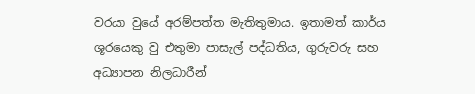වරයා වුයේ අරම්පත්ත මැතිතුමාය. ඉතාමත් කාර්ය ශූරයෙකු වු එතුමා පාසැල් පද්ධතිය, ගුරුවරු සහ අධ්‍යාපන නිලධාරීන්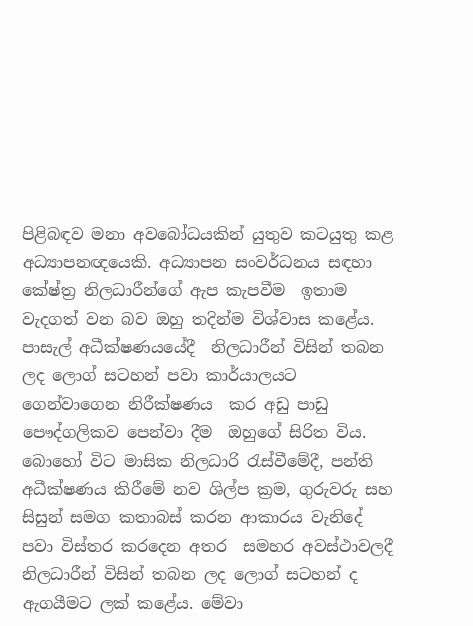පිළිබඳව මනා අවබෝධයකින් යුතුව කටයුතු කළ අධ්‍යාපනඥයෙකි. අධ්‍යාපන සංවර්ධනය සඳහා කේෂ්ත්‍ර නිලධාරීන්ගේ ඇප කැපවීම  ඉතාම වැදගත් වන බව ඔහු තදින්ම විශ්වාස කළේය. පාසැල් අධීක්ෂණයයේදී  නිලධාරීන් විසින් තබන ලද ලොග් සටහන් පවා කාර්යාලයට ගෙන්වාගෙන නිරීක්ෂණය  කර අඩු පාඩු පෞද්ගලිකව පෙන්වා දීම  ඔහුගේ සිරිත විය. බොහෝ විට මාසික නිලධාරි රැස්වීමේදී, පන්ති අධීක්ෂණය කිරීමේ නව ශිල්ප ක්‍රම, ගුරුවරු සහ සිසුන් සමග කතාබස් කරන ආකාරය වැනිදේ පවා විස්තර කරදෙන අතර  සමහර අවස්ථාවලදී නිලධාරීන් විසින් තබන ලද ලොග් සටහන් ද ඇගයීමට ලක් කළේය. මේවා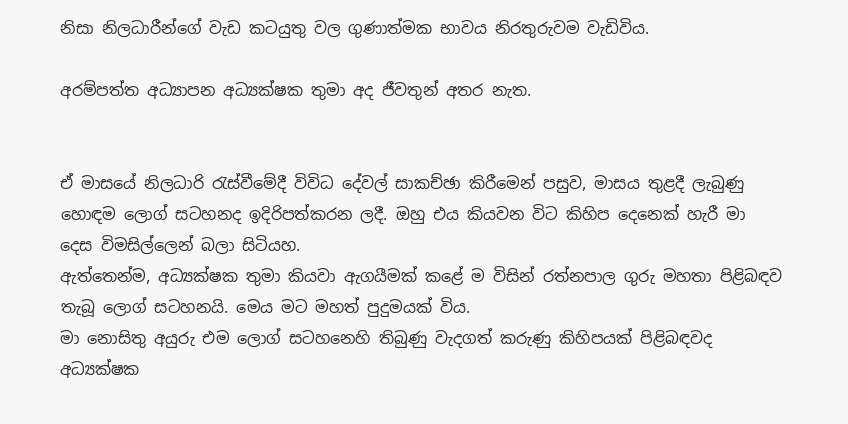නිසා නිලධාරීන්ගේ වැඩ කටයුතු වල ගුණාත්මක භාවය නිරතුරුවම වැඩිවිය.

අරම්පත්ත අධ්‍යාපන අධ්‍යක්ෂක තුමා අද ජීවතුන් අතර නැත.


ඒ මාසයේ නිලධාරි රැස්වීමේදී විවිධ දේවල් සාකච්ඡා කිරීමෙන් පසුව, මාසය තුළදී ලැබුණු හොඳම ලොග් සටහනද ඉදිරිපත්කරන ලදී. ඔහු එය කියවන විට කිහිප දෙනෙක් හැරී මා දෙස විමසිල්ලෙන් බලා සිටියහ.
ඇත්තෙන්ම, අධ්‍යක්ෂක තුමා කියවා ඇගයීමක් කළේ ම විසින් රත්නපාල ගුරු මහතා පිළිබඳව තැබූ ලොග් සටහනයි. මෙය මට මහත් පුදුමයක් විය.
මා නොසිතු අයුරු එම ලොග් සටහනෙහි තිබුණු වැදගත් කරුණු කිහිපයක් පිළිබඳවද අධ්‍යක්ෂක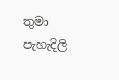තුමා  පැහැදිලි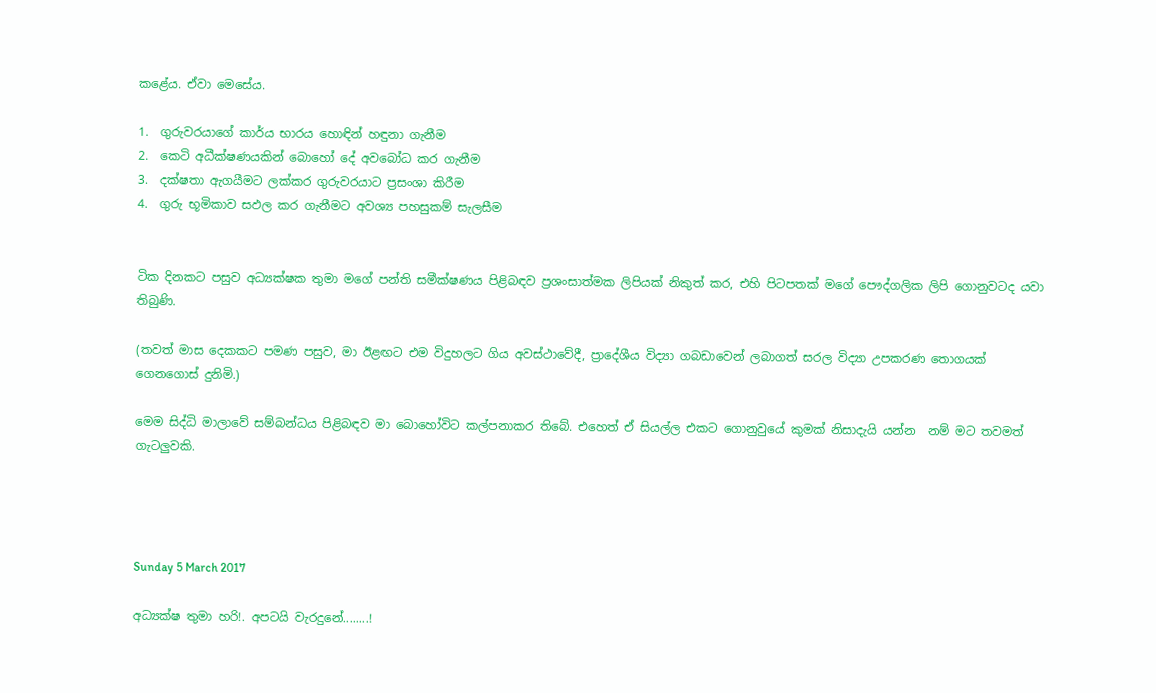කළේය. ඒවා මෙසේය.

1.  ගුරුවරයාගේ කාර්ය භාරය හොඳින් හඳුනා ගැනීම
2.  කෙටි අධීක්ෂණයකින් බොහෝ දේ අවබෝධ කර ගැනීම
3.  දක්ෂතා ඇගයීමට ලක්කර ගුරුවරයාට ප්‍රසංශා කිරීම
4.  ගුරු භූමිකාව සඵල කර ගැනීමට අවශ්‍ය පහසුකම් සැලසීම


ටික දිනකට පසුව අධ්‍යක්ෂක තුමා මගේ පන්ති සමීක්ෂණය පිළිබඳව ප්‍රශංසාත්මක ලිපියක් නිකුත් කර, එහි පිටපතක් මගේ පෞද්ගලික ලිපි ගොනුවටද යවා තිබුණි.

(තවත් මාස දෙකකට පමණ පසුව, මා ඊළඟට එම විදුහලට ගිය අවස්ථාවේදී, ප්‍රාදේශීය විද්‍යා ගබඩාවෙන් ලබාගත් සරල විද්‍යා උපකරණ තොගයක් ගෙනගොස් දුනිමි.)

මෙම සිද්ධි මාලාවේ සම්බන්ධය පිළිබඳව මා බොහෝවිට කල්පනාකර තිබේ. එහෙත් ඒ සියල්ල එකට ගොනුවුයේ කුමක් නිසාදැයි යන්න  නම් මට තවමත් ගැටලුවකි.




Sunday 5 March 2017

අධ්‍යක්ෂ තුමා හරි!. අපටයි වැරදුනේ........!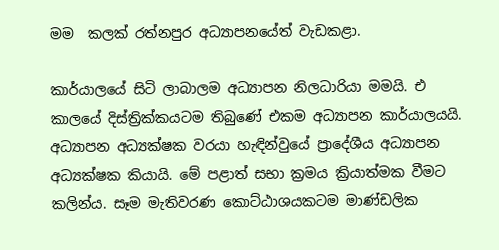මම  කලක් රත්නපුර අධ්‍යාපනයේත් වැඩකළා.

කාර්යාලයේ සිටි ලාබාලම අධ්‍යාපන නිලධාරියා මමයි. එ  කාලයේ දිස්ත්‍රික්කයටම තිබුණේ එකම අධ්‍යාපන කාර්යාලයයි. අධ්‍යාපන අධ්‍යක්ෂක වරයා හැඳින්වුයේ ප්‍රාදේශීය අධ්‍යාපන අධ්‍යක්ෂක කියායි. මේ පළාත් සභා ක්‍රමය ක්‍රියාත්මක වීමට කලින්ය. සෑම මැතිවරණ කොට්ඨාශයකටම මාණ්ඩලික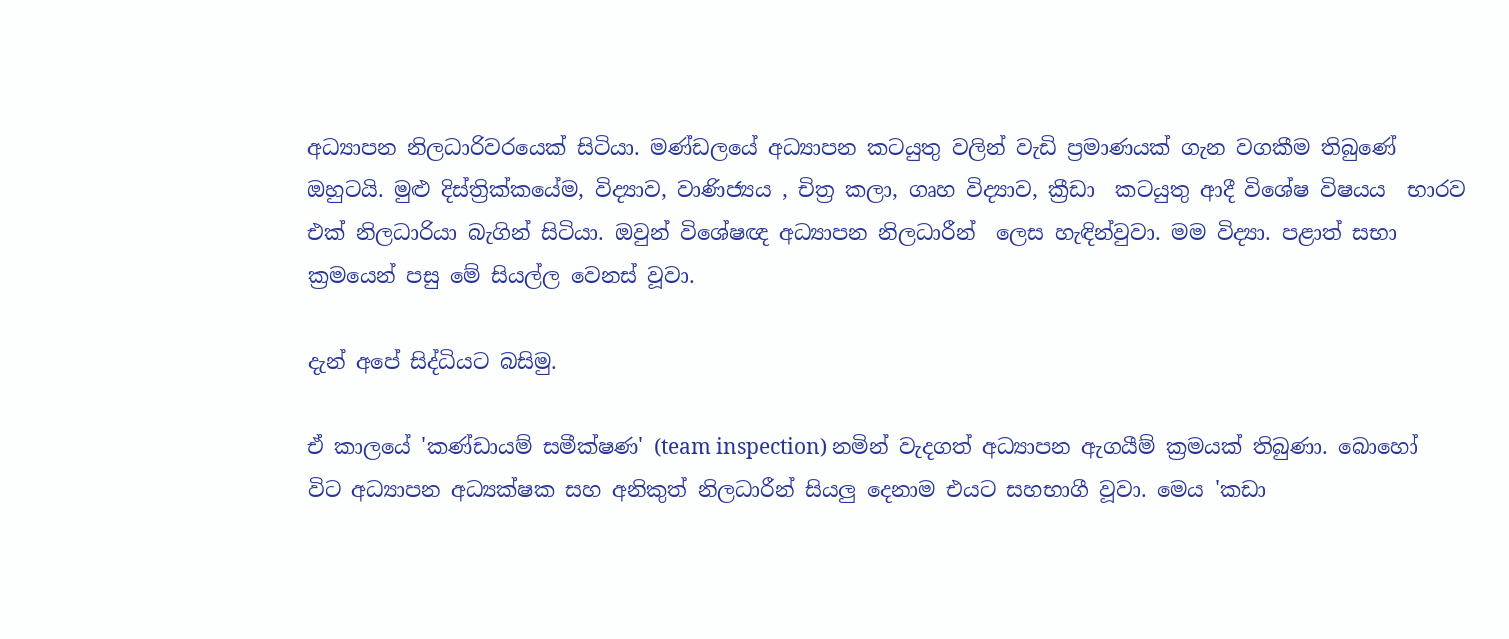අධ්‍යාපන නිලධාරිවරයෙක් සිටියා. මණ්ඩලයේ අධ්‍යාපන කටයුතු වලින් වැඩි ප්‍රමාණයක් ගැන වගකීම තිබුණේ ඔහුටයි. මුළු දිස්ත්‍රික්කයේම, විද්‍යාව, වාණිජ්‍යය , චිත්‍ර කලා, ගෘහ විද්‍යාව, ක්‍රීඩා  කටයුතු ආදී විශේෂ විෂයය  භාරව එක් නිලධාරියා බැගින් සිටියා. ඔවුන් විශේෂඥ අධ්‍යාපන නිලධාරීන්  ලෙස හැඳින්වුවා. මම විද්‍යා. පළාත් සභා ක්‍රමයෙන් පසු මේ සියල්ල වෙනස් වූවා.

දැන් අපේ සිද්ධියට බසිමු.

ඒ කාලයේ 'කණ්ඩායම් සමීක්ෂණ' (team inspection) නමින් වැදගත් අධ්‍යාපන ඇගයීම් ක්‍රමයක් තිබුණා. බොහෝ විට අධ්‍යාපන අධ්‍යක්ෂක සහ අනිකුත් නිලධාරීන් සියලු දෙනාම එයට සහභාගී වූවා. මෙය 'කඩා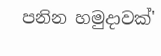පනින හමුදාවක්'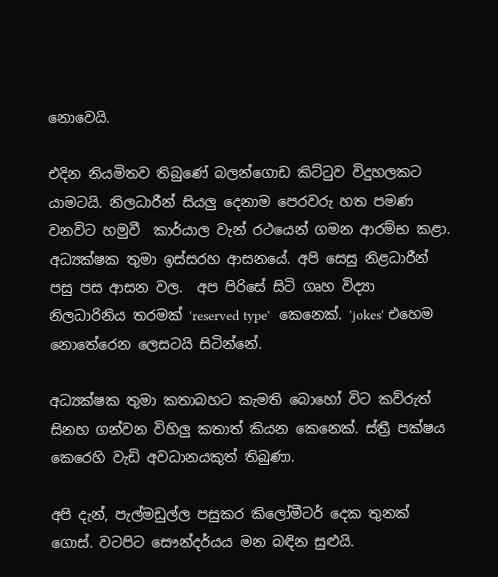නොවෙයි.

එදින නියමිතව තිබුණේ බලන්ගොඩ කිට්ටුව විදුහලකට යාමටයි. නිලධාරීන් සියලු දෙනාම පෙරවරු හත පමණ වනවිට හමුවී  කාර්යාල වැන් රථයෙන් ගමන ආරම්භ කළා. අධ්‍යක්ෂක තුමා ඉස්සරහ ආසනයේ. අපි සෙසු නිළධාරීන් පසු පස ආසන වල.  අප පිරිසේ සිටි ගෘහ විද්‍යා නිලධාරිනිය තරමක් 'reserved type'  කෙනෙක්. 'jokes' එහෙම නොතේරෙන ලෙසටයි සිටින්නේ.

අධ්‍යක්ෂක තුමා කතාබහට කැමති බොහෝ විට කව්රුත් සිනහ ගන්වන විහිලු කතාත් කියන කෙනෙක්. ස්ත්‍රී පක්ෂය කෙරෙහි වැඩි අවධානයකුත් තිබුණා.

අපි දැන්, පැල්මඩුල්ල පසුකර කිලෝමීටර් දෙක තුනක් ගොස්. වටපිට සෞන්දර්යය මන බඳින සුළුයි.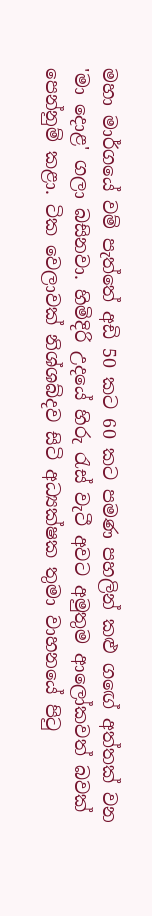මහා මාර්ගයේ වම් පැත්තේ අඩි 50 කට 60 කට පමණ පහලින් කළු ගඟේ අත්තක් වන 'මා දොළ' ගලා බසිනවා. හිමිදිරි උදයේ හිරු රැස් වැටී අවට අමුතුම ආලෝකවත් බවක් පෙන්නුම් කළා. ටික වෙලාවක් නිශ්ශබ්දව සිටි අධ්‍යක්ෂක තුමා වාහනයේ පිටු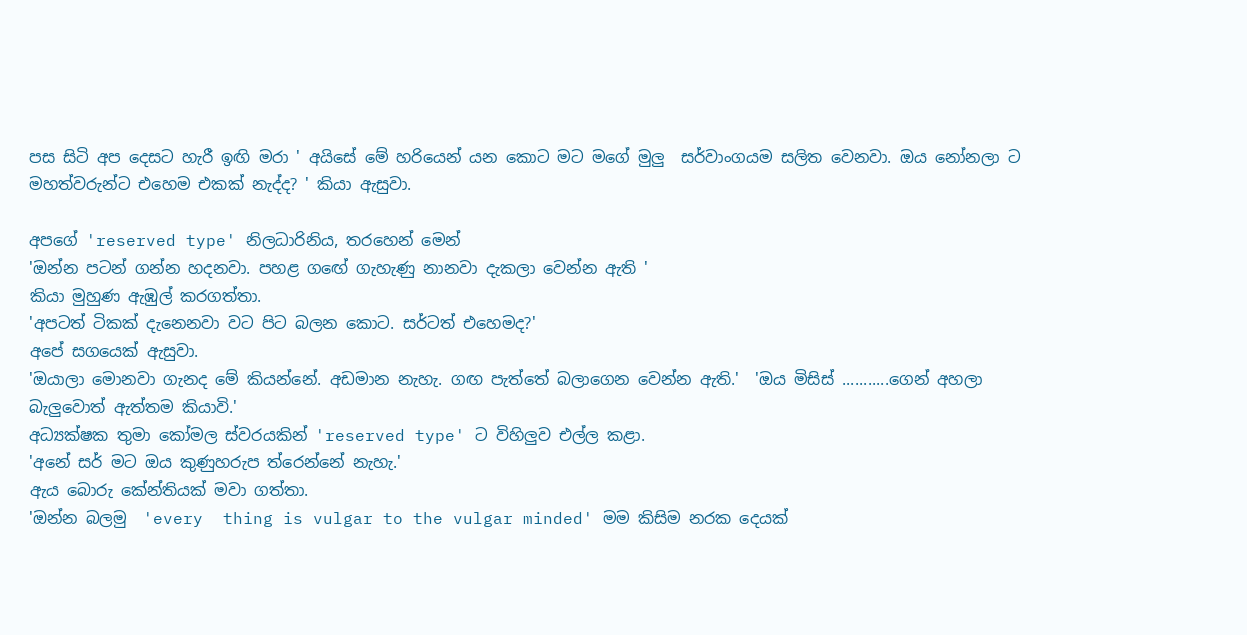පස සිටි අප දෙසට හැරී ඉඟි මරා ' අයිසේ මේ හරියෙන් යන කොට මට මගේ මුලු  සර්වාංගයම සලිත වෙනවා. ඔය නෝනලා ට මහත්වරුන්ට එහෙම එකක් නැද්ද? ' කියා ඇසුවා.

අපගේ 'reserved type' නිලධාරිනිය, තරහෙන් මෙන්
'ඔන්න පටන් ගන්න හදනවා. පහළ ගඟේ ගැහැණු නානවා දැකලා වෙන්න ඇති '
කියා මුහුණ ඇඹුල් කරගත්තා.
'අපටත් ටිකක් දැනෙනවා වට පිට බලන කොට. සර්ටත් එහෙමද?'
අපේ සගයෙක් ඇසුවා.
'ඔයාලා මොනවා ගැනද මේ කියන්නේ. අඩමාන නැහැ. ගඟ පැත්තේ බලාගෙන වෙන්න ඇති.'  'ඔය මිසිස්‌ ...........ගෙන් අහලා බැලුවොත් ඇත්තම කියාවි.'
අධ්‍යක්ෂක තුමා කෝමල ස්වරයකින් 'reserved type' ට විහිලුව එල්ල කළා.
'අනේ සර් මට ඔය කුණුහරුප ත්රෙන්නේ නැහැ.'
ඇය බොරු කේන්තියක් මවා ගත්තා.
'ඔන්න බලමු  'every  thing is vulgar to the vulgar minded' මම කිසිම නරක දෙයක්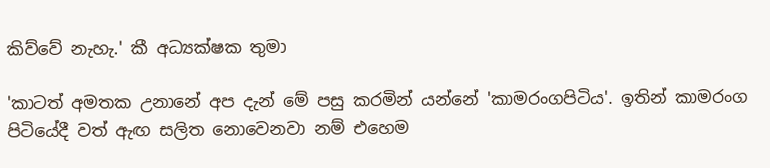කිව්වේ නැහැ.' කී අධ්‍යක්ෂක තුමා

'කාටත් අමතක උනානේ අප දැන් මේ පසු කරමින් යන්නේ 'කාමරංගපිටිය'. ඉතින් කාමරංග පිටියේදී වත් ඇඟ සලිත නොවෙනවා නම් එහෙම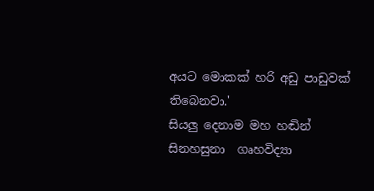අයට මොකක් හරි අඩු පාඩුවක් තිබෙනවා.'
සියලු දෙනාම මහ හඬින් සිනහසුනා  ගෘහවිද්‍යා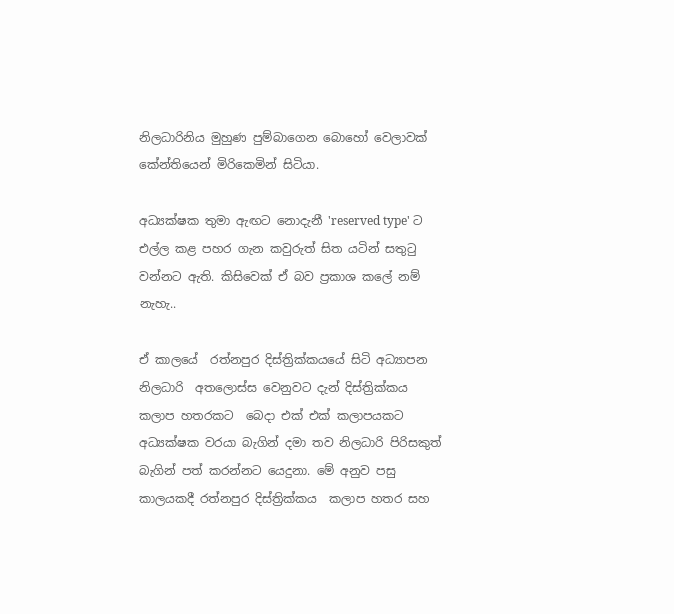නිලධාරිනිය මුහුණ පුම්බාගෙන බොහෝ වෙලාවක් කේන්තියෙන් මිරිකෙමින් සිටියා.

අධ්‍යක්ෂක තුමා ඇඟට නොදැනී 'reserved type' ට එල්ල කළ පහර ගැන කවුරුත් සිත යටින් සතුටු වන්නට ඇති. කිසිවෙක් ඒ බව ප්‍රකාශ කලේ නම් නැහැ..

ඒ කාලයේ  රත්නපුර දිස්ත්‍රික්කයයේ සිටි අධ්‍යාපන නිලධාරි  අතලොස්ස වෙනුවට දැන් දිස්ත්‍රික්කය කලාප හතරකට  බෙදා එක් එක් කලාපයකට අධ්‍යක්ෂක වරයා බැගින් දමා තව නිලධාරි පිරිසකුත් බැගින් පත් කරන්නට යෙදුනා. මේ අනුව පසු කාලයකදී රත්නපුර දිස්ත්‍රික්කය  කලාප හතර සහ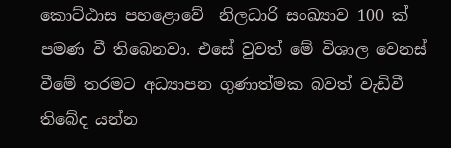කොට්ඨාස පහළොවේ  නිලධාරි සංඛ්‍යාව 100 ක් පමණ වී තිබෙනවා. එසේ වුවත් මේ විශාල වෙනස් වීමේ තරමට අධ්‍යාපන ගුණාත්මක බවත් වැඩිවී තිබේද යන්න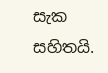සැක සහිතයි.